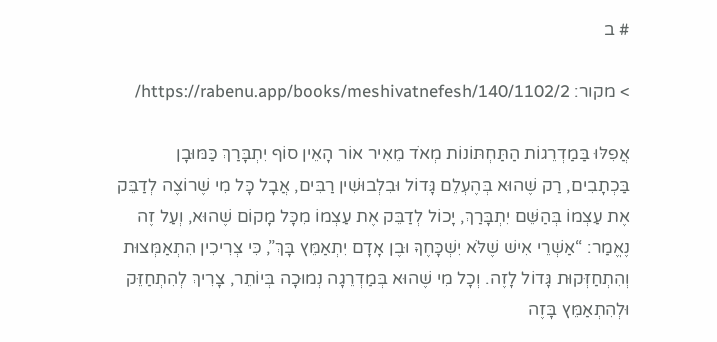# ב

> מקור: https://rabenu.app/books/meshivatnefesh/140/1102/2/

אֲפִלּוּ בַּמַדְרֵגוֹת הַתַּחְתּוֹנוֹת מְאֹד מֵאִיר אוֹר הָאֵין סוֹף יִתְבָּרַךְ כַּמּוּבָן בַּכְתָבִים, רַק שֶׁהוּא בְּהֶעְלֵם גָּדוֹל וּבִלְבוּשִׁין רַבִּים, אֲבָל כָּל מִי שֶׁרוֹצֶה לְדַבֵּק אֶת עַצְמוֹ בְּהַשֵּׁם יִתְבָּרַךְ, יָכוֹל לְדַבֵּק אֶת עַצְמוֹ מִכָּל מָקוֹם שֶׁהוּא, וְעַל זֶה נֶאֱמַר: “אַשְׁרֵי אִישׁ שֶׁלֹּא יִשְׁכָּחֶךָּ וּבֶן אָדָם יִתְאַמֵּץ בָּךְ”, כִּי צְרִיכִין הִתְאַמְּצוּת וְהִתְחַזְּקוּת גָּדוֹל לָזֶה. וְכָל מִי שֶׁהוּא בְּמַדְרֵגָה נְמוּכָה בְּיוֹתֵר, צָרִיךְ לְהִתְחַזֵּק וּלְהִתְאַמֵּץ בָּזֶה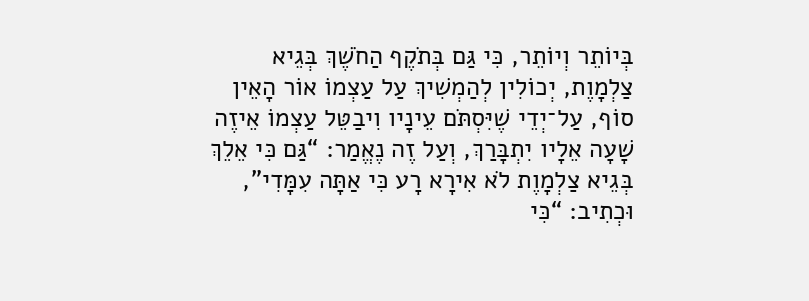בְּיוֹתֵר וְיוֹתֵר, כִּי גַּם בְּתֹקֶף הַחֹשֶׁךְ בְּגֵיא צַלְמָוֶת, יְכוֹלִין לְהַמְשִׁיךְ עַל עַצְמוֹ אוֹר הָאֵין סוֹף, עַל־יְדֵי שֶׁיִּסְתֹּם עֵינָיו וִיבַטֵּל עַצְמוֹ אֵיזֶה שָׁעָה אֵלָיו יִתְבָּרַךְ, וְעַל זֶה נֶאֱמַר: “גַּם כִּי אֵלֵךְ בְּגֵיא צַלְמָוֶת לֹא אִירָא רָע כִּי אַתָּה עִמָּדִי”, וּכְתִיב: “כִּי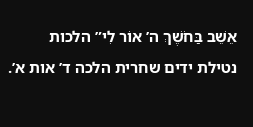אֵשֵׁב בַּחֹשֶׁךְ ה’ אוֹר לִי” הלכות נטילת ידים שחרית הלכה ד’ אות א’.